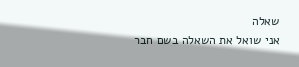שאלה
אני שואל את השאלה בשם חבר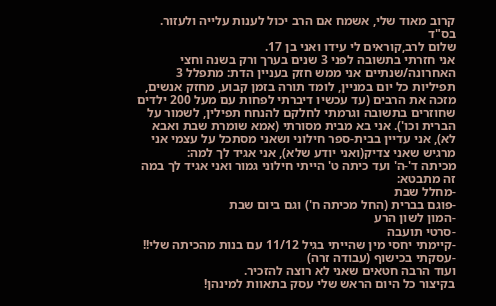קרוב מאוד שלי, אשמח אם הרב יכול לענות עלייה ולעזור.
בס"ד
שלום לרב,קוראים לי עידו ואני בן 17.
אני חזרתי בתשובה לפני 3 שנים בערך ורק בשנה וחצי האחרונה/שנתיים אני ממש חזק בעניין הדת: מתפלל 3 תפיליות כל יום במניין, לומד תורה בזמן קבוע, מחזק אנשים, מזכה את הרבים (עד עכשיו דיברתי לפחות עם מעל 200 ילדים שחוזרים בתשובה וגרמתי לחלקם להנחח תפילין, לשמור על הברית וכו'). אני בא מבית מסורתי (אמא שומרת שבת ואבא לא), אני עדיין בבית-ספר חילוני ושאני מסתכל על עצמי אני מרגיש שאני צדיק(ואני יודע שלא), אני אגיד לך למה:
מכיתה ד'-ה' ועד כיתה ט' הייתי חילוני גמור ואני אגיד לך במה זה מתבטא:
-מחלל שבת
-פוגם בברית (החל מכיתה ח') וגם ביום שבת
-המון לשון הרע
-סרטי תועבה
-קיימתי יחסי מין שהייתי בגיל 11/12 עם בנות מהכיתה שלי!!
-עסקתי בכישוף (עבודה זרה)
ועוד הרבה חטאים שאני לא רוצה להזכיר.
בקיצור כל היום הראש שלי עסק בתאוות למינהן!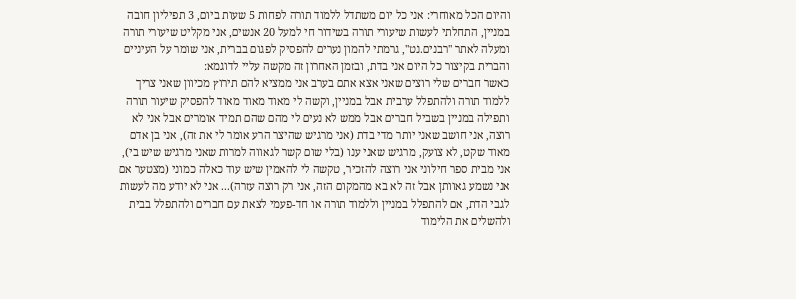והיום הכל מאוחרי: אני כל יום משתדל ללמוד תורה לפחות 5 שעות ביום, 3 תפיליון חובה במניין, התחלתי לעשות שיעורי תורה בשידור חי למעל 20 אנשים, אני מקליט שיעורי תורה ומעלה לאתר ''רבנים.נט'', גרמתי להמון נערים להפסיק לפגום בברית, אני שומר על העיניים והברית בקיצור כל היום אני בדת, ובזמן האחרון זה מקשה עליי לדוגמא:
כאשר חברים שלי רוצים שאני אצא אתם בערב אני ממציא להם תירוץ מכיוון שאני צריך ללמוד תורה ולהתפלל ערבית אבל במניין, וקשה לי מאוד מאוד מאוד להפסיק שיעור תורה ותפילה במניין בשביל חברים אבל ממש לא נעים לי מהם שהם תמיד אומרים אבל אני לא רוצה, אני חושב שאני יותר מדי בדת (אני מרגיש שהיצר הרע אומר לי את זה), אני בן אדם מאוד שקט, לא צועק, מרגיש שאני ענו (בלי שום קשר לגאווה למרות שאני מרגיש שיש בי), אני מבית ספר חילוני אני רוצה להזכיר, טקשה לי להאמין שיש עוד כאלה כמוני (מצטער אם אני נשמע גאוותן אבל זה לא בא מהמקום הזה, אני רק רוצה עזרה)... אני לא יודע מה לעשות לגבי הדת, אם להתפלל במניין וללמוד תורה או חד-פעמי לצאת עם חברים ולהתפלל בבית ולהשלים את הלימוד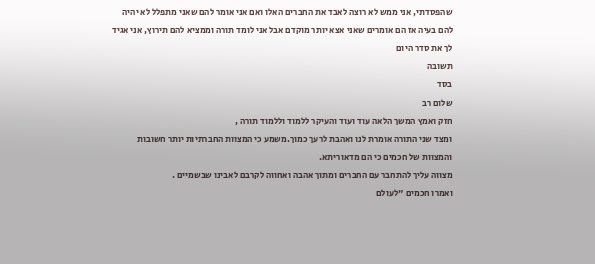שהפסדתי, אני ממש לא רוצה לאבד את החברים האלו ואם אני אומר להם שאני מתפלל לא יהיה להם בעיה אז הם אומרים שאני אצא יותר מוקדם אבל אני לומד תורה וממציא להם תירוץ, אני אגיד לך את סדר היום
תשובה
בסד
שלום רב
חזק ואמץ המשך הלאה עוד ועוד והעיקר ללמוד וללמוד תורה ,
ומצד שני התורה אומרת לנו ואהבת לרעך כמוך.משמע כי המצוות החברתיות יותר חשובות והמצוות של חכמים כי הם מדאוריתא.
מצווה עליך להתחבר עם החברים ומתוך אהבה ואחווה לקרבם לאבינו שבשמיים .
ואמרו חכמים "לעולם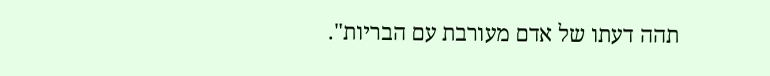תהה דעתו של אדם מעורבת עם הבריות".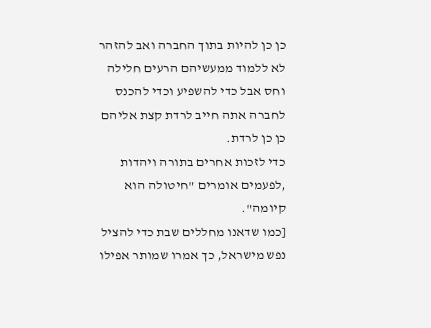כן כן להיות בתוך החברה ואב להזהר לא ללמוד ממעשיהם הרעים חלילה וחס אבל כדי להשפיע וכדי להכנס לחברה אתה חייב לרדת קצת אליהם כן כן לרדת.
כדי לזכות אחרים בתורה ויהדות ,לפעמים אומרים "חיטולה הוא קיומה".
[כמו שדאנו מחללים שבת כדי להציל נפש מישראל, כך אמרו שמותר אפילו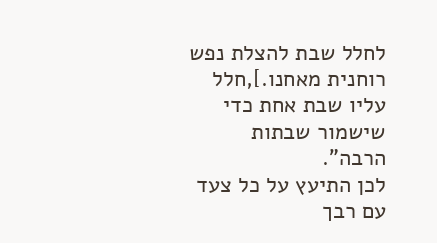לחלל שבת להצלת נפש רוחנית מאחנו.],חלל עליו שבת אחת כדי שישמור שבתות הרבה".
לכן התיעץ על כל צעד עם רבך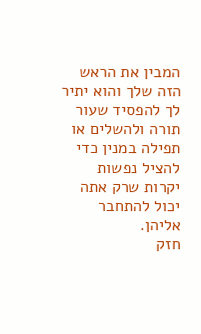המבין את הראש הזה שלך והוא יתיר לך להפסיד שעור תורה ולהשלים או תפילה במנין כדי להציל נפשות יקרות שרק אתה יכול להתחבר אליהן.
חזק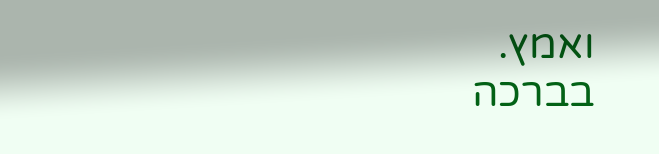ואמץ.
בברכה